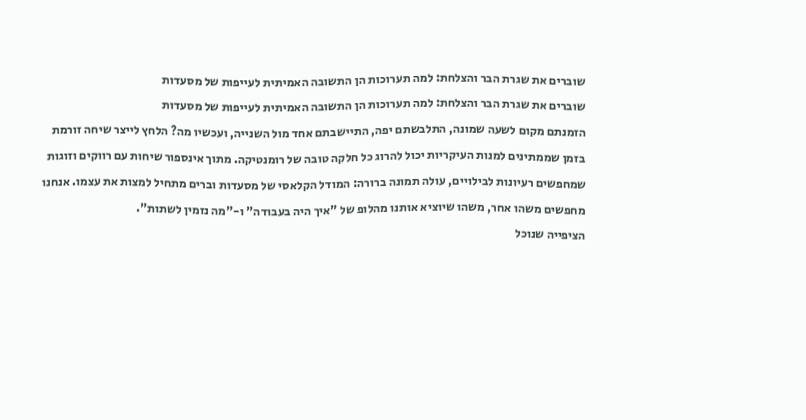שוברים את שגרת הבר והצלחת: למה תערוכות הן התשובה האמיתית לעייפות של מסעדות
שוברים את שגרת הבר והצלחת: למה תערוכות הן התשובה האמיתית לעייפות של מסעדות
הזמנתם מקום לשעה שמונה, התלבשתם יפה, התיישבתם אחד מול השנייה, ועכשיו מה? הלחץ לייצר שיחה זורמת בזמן שממתינים למנות העיקריות יכול להרוג כל חלקה טובה של רומנטיקה. מתוך אינספור שיחות עם רווקים וזוגות שמחפשים רעיונות לבילויים, עולה תמונה ברורה: המודל הקלאסי של מסעדות וברים מתחיל למצות את עצמו. אנחנו מחפשים משהו אחר, משהו שיוציא אותנו מהלופ של "איך היה בעבודה" ו-"מה נזמין לשתות".
הציפייה שנוכל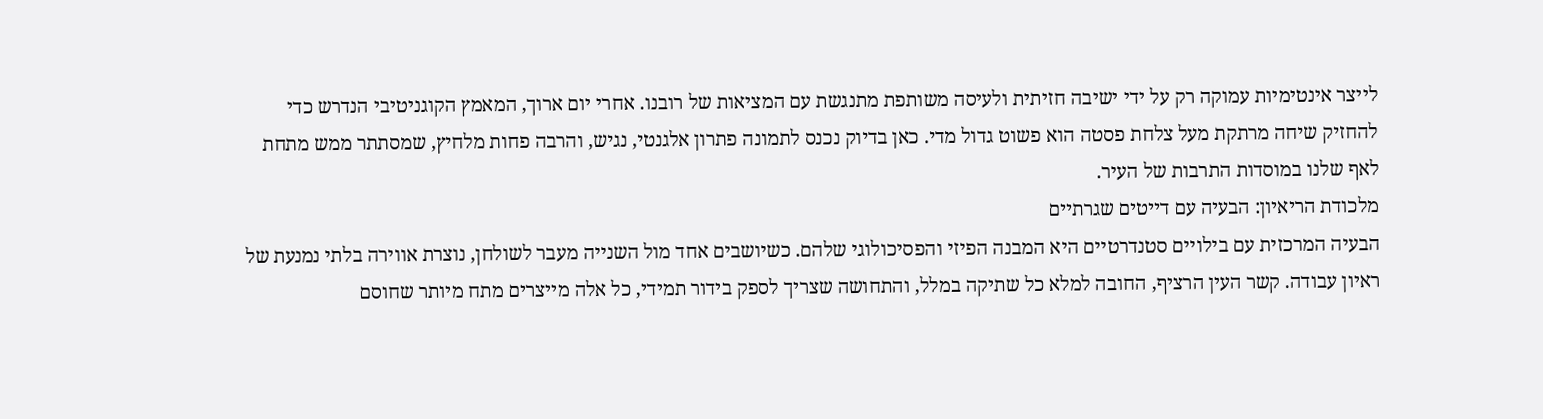לייצר אינטימיות עמוקה רק על ידי ישיבה חזיתית ולעיסה משותפת מתנגשת עם המציאות של רובנו. אחרי יום ארוך, המאמץ הקוגניטיבי הנדרש כדי להחזיק שיחה מרתקת מעל צלחת פסטה הוא פשוט גדול מדי. כאן בדיוק נכנס לתמונה פתרון אלגנטי, נגיש, והרבה פחות מלחיץ, שמסתתר ממש מתחת לאף שלנו במוסדות התרבות של העיר.
מלכודת הריאיון: הבעיה עם דייטים שגרתיים
הבעיה המרכזית עם בילויים סטנדרטיים היא המבנה הפיזי והפסיכולוגי שלהם. כשיושבים אחד מול השנייה מעבר לשולחן, נוצרת אווירה בלתי נמנעת של ראיון עבודה. קשר העין הרציף, החובה למלא כל שתיקה במלל, והתחושה שצריך לספק בידור תמידי, כל אלה מייצרים מתח מיותר שחוסם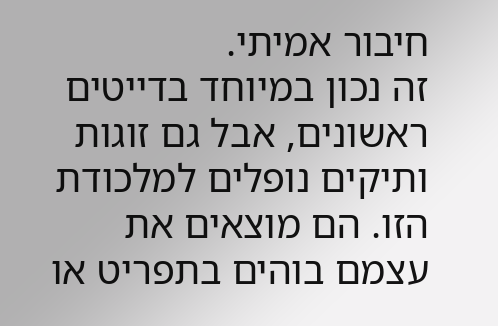חיבור אמיתי.
זה נכון במיוחד בדייטים ראשונים, אבל גם זוגות ותיקים נופלים למלכודת הזו. הם מוצאים את עצמם בוהים בתפריט או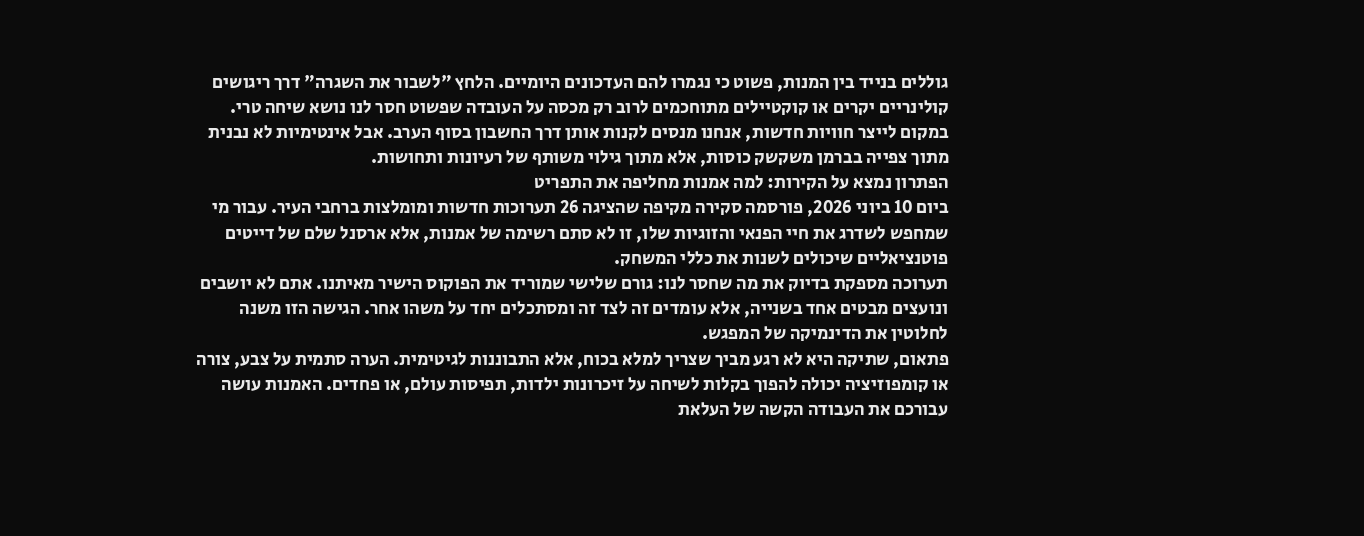גוללים בנייד בין המנות, פשוט כי נגמרו להם העדכונים היומיים. הלחץ "לשבור את השגרה" דרך ריגושים קולינריים יקרים או קוקטיילים מתוחכמים לרוב רק מכסה על העובדה שפשוט חסר לנו נושא שיחה טרי.
במקום לייצר חוויות חדשות, אנחנו מנסים לקנות אותן דרך החשבון בסוף הערב. אבל אינטימיות לא נבנית מתוך צפייה בברמן משקשק כוסות, אלא מתוך גילוי משותף של רעיונות ותחושות.
הפתרון נמצא על הקירות: למה אמנות מחליפה את התפריט
ביום 10 ביוני 2026, פורסמה סקירה מקיפה שהציגה 26 תערוכות חדשות ומומלצות ברחבי העיר. עבור מי שמחפש לשדרג את חיי הפנאי והזוגיות שלו, זו לא סתם רשימה של אמנות, אלא ארסנל שלם של דייטים פוטנציאליים שיכולים לשנות את כללי המשחק.
תערוכה מספקת בדיוק את מה שחסר לנו: גורם שלישי שמוריד את הפוקוס הישיר מאיתנו. אתם לא יושבים ונועצים מבטים אחד בשנייה, אלא עומדים זה לצד זה ומסתכלים יחד על משהו אחר. הגישה הזו משנה לחלוטין את הדינמיקה של המפגש.
פתאום, שתיקה היא לא רגע מביך שצריך למלא בכוח, אלא התבוננות לגיטימית. הערה סתמית על צבע, צורה או קומפוזיציה יכולה להפוך בקלות לשיחה על זיכרונות ילדות, תפיסות עולם, או פחדים. האמנות עושה עבורכם את העבודה הקשה של העלאת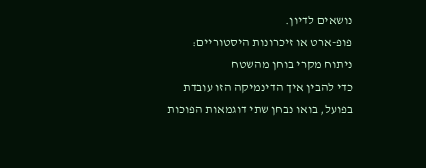נושאים לדיון.
פופ-ארט או זיכרונות היסטוריים: ניתוח מקרי בוחן מהשטח
כדי להבין איך הדינמיקה הזו עובדת בפועל, בואו נבחן שתי דוגמאות הפוכות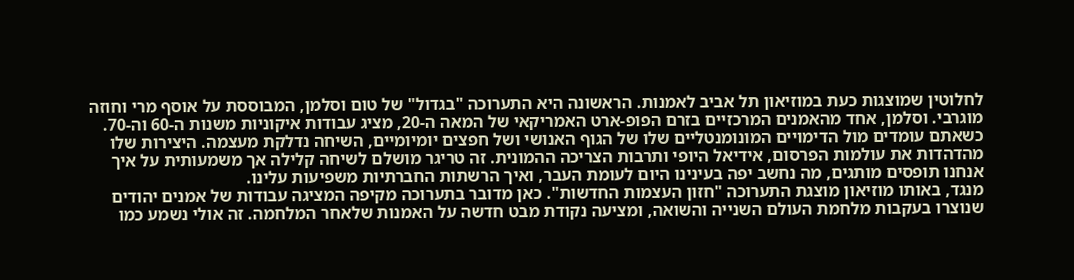לחלוטין שמוצגות כעת במוזיאון תל אביב לאמנות. הראשונה היא התערוכה "בגדול" של טום וסלמן, המבוססת על אוסף מרי וחוזה מוגרבי. וסלמן, אחד מהאמנים המרכזיים בזרם הפופ-ארט האמריקאי של המאה ה-20, מציג עבודות איקוניות משנות ה-60 וה-70.
כשאתם עומדים מול הדימויים המונומנטליים שלו של הגוף האנושי ושל חפצים יומיומיים, השיחה נדלקת מעצמה. היצירות שלו מהדהדות את עולמות הפרסום, אידיאל היופי ותרבות הצריכה ההמונית. זה טריגר מושלם לשיחה קלילה אך משמעותית על איך אנחנו תופסים מותגים, מה נחשב יפה בעינינו היום לעומת העבר, ואיך הרשתות החברתיות משפיעות עלינו.
מנגד, באותו מוזיאון מוצגת התערוכה "חזון העצמות החדשות". כאן מדובר בתערוכה מקיפה המציגה עבודות של אמנים יהודים שנוצרו בעקבות מלחמת העולם השנייה והשואה, ומציעה נקודת מבט חדשה על האמנות שלאחר המלחמה. זה אולי נשמע כמו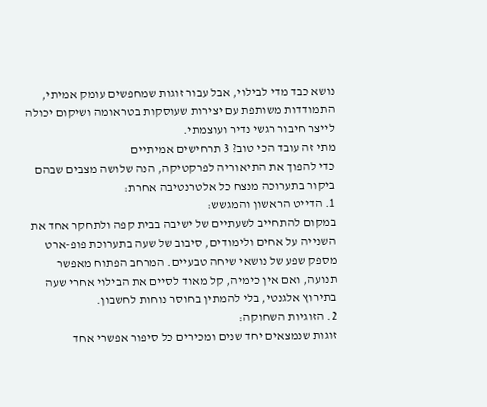נושא כבד מדי לבילוי, אבל עבור זוגות שמחפשים עומק אמיתי, התמודדות משותפת עם יצירות שעוסקות בטראומה ושיקום יכולה לייצר חיבור רגשי נדיר ועוצמתי.
מתי זה עובד הכי טוב? 3 תרחישים אמיתיים
כדי להפוך את התיאוריה לפרקטיקה, הנה שלושה מצבים שבהם ביקור בתערוכה מנצח כל אלטרנטיבה אחרת:
1. הדייט הראשון והמגשש:
במקום להתחייב לשעתיים של ישיבה בבית קפה ולתחקר אחד את השנייה על אחים ולימודים, סיבוב של שעה בתערוכת פופ-ארט מספק שפע של נושאי שיחה טבעיים. המרחב הפתוח מאפשר תנועה, ואם אין כימיה, קל מאוד לסיים את הבילוי אחרי שעה בתירוץ אלגנטי, בלי להמתין בחוסר נוחות לחשבון.
2. הזוגיות השחוקה:
זוגות שנמצאים יחד שנים ומכירים כל סיפור אפשרי אחד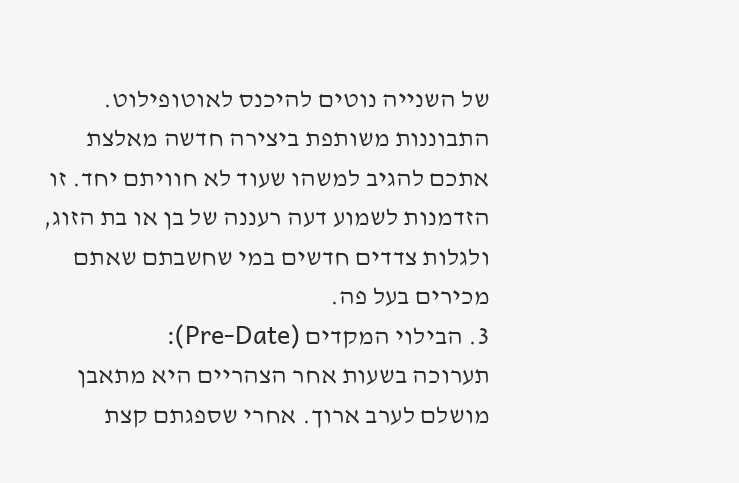של השנייה נוטים להיכנס לאוטופילוט. התבוננות משותפת ביצירה חדשה מאלצת אתכם להגיב למשהו שעוד לא חוויתם יחד. זו הזדמנות לשמוע דעה רעננה של בן או בת הזוג, ולגלות צדדים חדשים במי שחשבתם שאתם מכירים בעל פה.
3. הבילוי המקדים (Pre-Date):
תערוכה בשעות אחר הצהריים היא מתאבן מושלם לערב ארוך. אחרי שספגתם קצת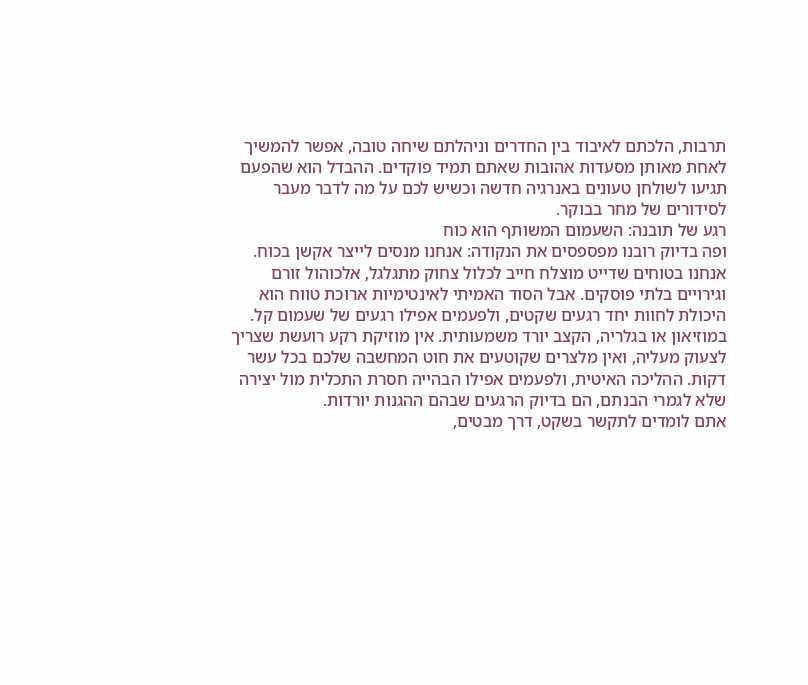תרבות, הלכתם לאיבוד בין החדרים וניהלתם שיחה טובה, אפשר להמשיך לאחת מאותן מסעדות אהובות שאתם תמיד פוקדים. ההבדל הוא שהפעם תגיעו לשולחן טעונים באנרגיה חדשה וכשיש לכם על מה לדבר מעבר לסידורים של מחר בבוקר.
רגע של תובנה: השעמום המשותף הוא כוח
ופה בדיוק רובנו מפספסים את הנקודה: אנחנו מנסים לייצר אקשן בכוח. אנחנו בטוחים שדייט מוצלח חייב לכלול צחוק מתגלגל, אלכוהול זורם וגירויים בלתי פוסקים. אבל הסוד האמיתי לאינטימיות ארוכת טווח הוא היכולת לחוות יחד רגעים שקטים, ולפעמים אפילו רגעים של שעמום קל.
במוזיאון או בגלריה, הקצב יורד משמעותית. אין מוזיקת רקע רועשת שצריך לצעוק מעליה, ואין מלצרים שקוטעים את חוט המחשבה שלכם בכל עשר דקות. ההליכה האיטית, ולפעמים אפילו הבהייה חסרת התכלית מול יצירה שלא לגמרי הבנתם, הם בדיוק הרגעים שבהם ההגנות יורדות.
אתם לומדים לתקשר בשקט, דרך מבטים,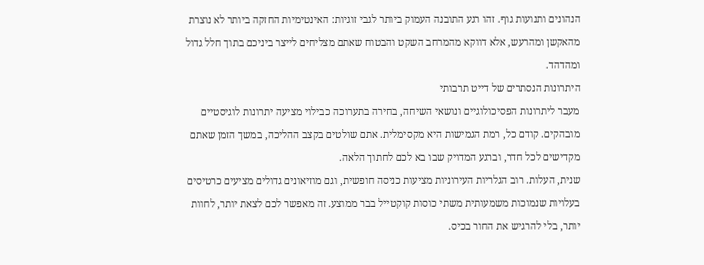הנהונים ותנועות גוף. זהו רגע התובנה העמוק ביותר לגבי זוגיות: האינטימיות החזקה ביותר לא נוצרת מהאקשן ומהרעש, אלא דווקא מהמרחב השקט והבטוח שאתם מצליחים לייצר ביניכם בתוך חלל גדול ומהדהד.
היתרונות הנסתרים של דייט תרבותי
מעבר ליתרונות הפסיכולוגיים ונושאי השיחה, בחירה בתערוכה כבילוי מציעה יתרונות לוגיסטיים מובהקים. קודם כל, רמת הגמישות היא מקסימלית. אתם שולטים בקצב ההליכה, במשך הזמן שאתם מקדישים לכל חדר, וברגע המדויק שבו בא לכם לחתוך הלאה.
שנית, העלות. רוב הגלריות העירוניות מציעות כניסה חופשית, וגם מוזיאונים גדולים מציעים כרטיסים בעלויות שנמוכות משמעותית משתי כוסות קוקטייל בבר ממוצע. זה מאפשר לכם לצאת יותר, לחוות יותר, בלי להרגיש את החור בכיס.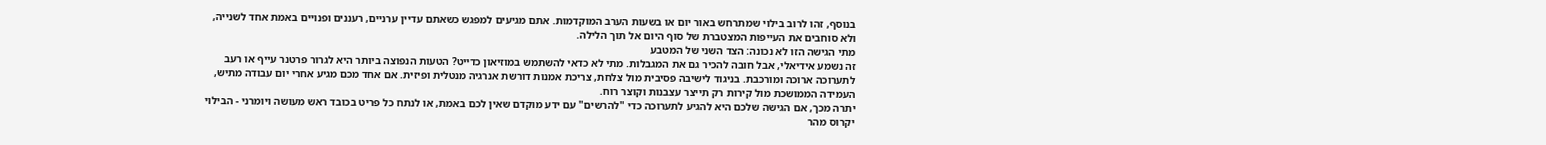בנוסף, זהו לרוב בילוי שמתרחש באור יום או בשעות הערב המוקדמות. אתם מגיעים למפגש כשאתם עדיין ערניים, רעננים ופנויים באמת אחד לשנייה, ולא סוחבים את העייפות המצטברת של סוף היום אל תוך הלילה.
מתי הגישה הזו לא נכונה: הצד השני של המטבע
זה נשמע אידיאלי, אבל חובה להכיר גם את המגבלות. מתי לא כדאי להשתמש במוזיאון כדייט? הטעות הנפוצה ביותר היא לגרור פרטנר עייף או רעב לתערוכה ארוכה ומורכבת. בניגוד לישיבה פסיבית מול צלחת, צריכת אמנות דורשת אנרגיה מנטלית ופיזית. אם אחד מכם מגיע אחרי יום עבודה מתיש, העמידה הממושכת מול קירות רק תייצר עצבנות וקוצר רוח.
יתרה מכך, אם הגישה שלכם היא להגיע לתערוכה כדי "להרשים" עם ידע מוקדם שאין לכם באמת, או לנתח כל פריט בכובד ראש מעושה ויומרני - הבילוי יקרוס מהר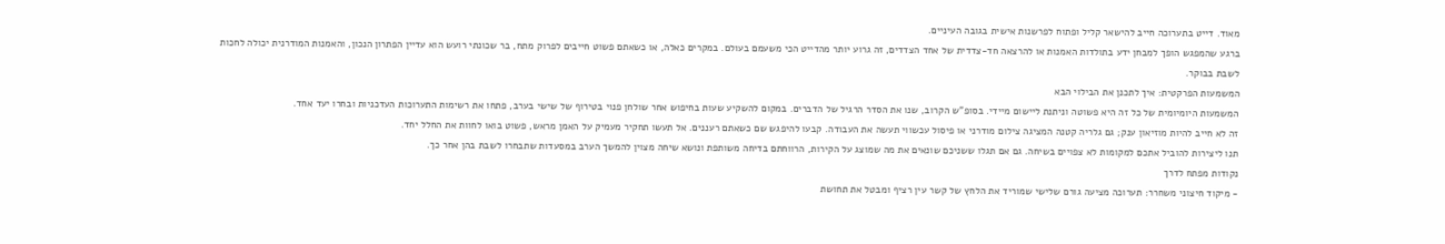מאוד. דייט בתערוכה חייב להישאר קליל ופתוח לפרשנות אישית בגובה העיניים.
ברגע שהמפגש הופך למבחן ידע בתולדות האמנות או להרצאה חד-צדדית של אחד הצדדים, זה גרוע יותר מהדייט הכי משעמם בעולם. במקרים כאלה, או כשאתם פשוט חייבים לפרוק מתח, בר שכונתי רועש הוא עדיין הפתרון הנכון, והאמנות המודרנית יכולה לחכות לשבת בבוקר.
המשמעות הפרקטית: איך לתכנן את הבילוי הבא
המשמעות היומיומית של כל זה היא פשוטה וניתנת ליישום מיידי. בסופ"ש הקרוב, שנו את הסדר הרגיל של הדברים. במקום להשקיע שעות בחיפוש אחר שולחן פנוי בטירוף של שישי בערב, פתחו את רשימות התערוכות העדכניות ובחרו יעד אחד.
זה לא חייב להיות מוזיאון ענק; גם גלריה קטנה המציגה צילום מודרני או פיסול עכשווי תעשה את העבודה. קבעו להיפגש שם כשאתם רעננים. אל תעשו תחקיר מעמיק על האמן מראש, פשוט בואו לחוות את החלל יחד.
תנו ליצירות להוביל אתכם למקומות לא צפויים בשיחה. גם אם תגלו ששניכם שונאים את מה שמוצג על הקירות, הרווחתם בדיחה משותפת ונושא שיחה מצוין להמשך הערב במסעדות שתבחרו לשבת בהן אחר כך.
נקודות מפתח לדרך
- מיקוד חיצוני משחרר: תערוכה מציעה גורם שלישי שמוריד את הלחץ של קשר עין רציף ומבטל את תחושת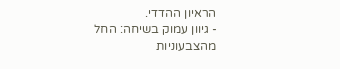הראיון ההדדי.
- גיוון עמוק בשיחה: החל מהצבעוניות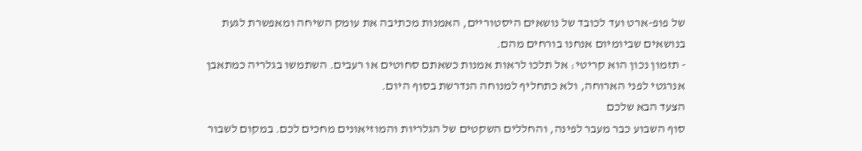של פופ-ארט ועד לכובד של נושאים היסטוריים, האמנות מכתיבה את עומק השיחה ומאפשרת לגעת בנושאים שביומיום אנחנו בורחים מהם.
- תזמון נכון הוא קריטי: אל תלכו לראות אמנות כשאתם סחוטים או רעבים. השתמשו בגלריה כמתאבן אנרגטי לפני הארוחה, ולא כתחליף למנוחה הנדרשת בסוף היום.
הצעד הבא שלכם
סוף השבוע כבר מעבר לפינה, והחללים השקטים של הגלריות והמוזיאונים מחכים לכם. במקום לשבור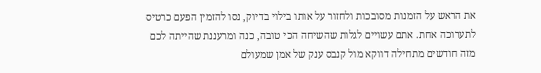את הראש על הזמנות מסובכות ולחזור על אותו בילוי בדיוק, נסו להזמין הפעם כרטיס לתערוכה אחת. אתם עשויים לגלות שהשיחה הכי טובה, כנה ומרעננת שהייתה לכם מזה חודשים מתחילה דווקא מול קנבס ענק של אמן שמעולם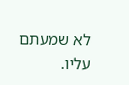לא שמעתם עליו.